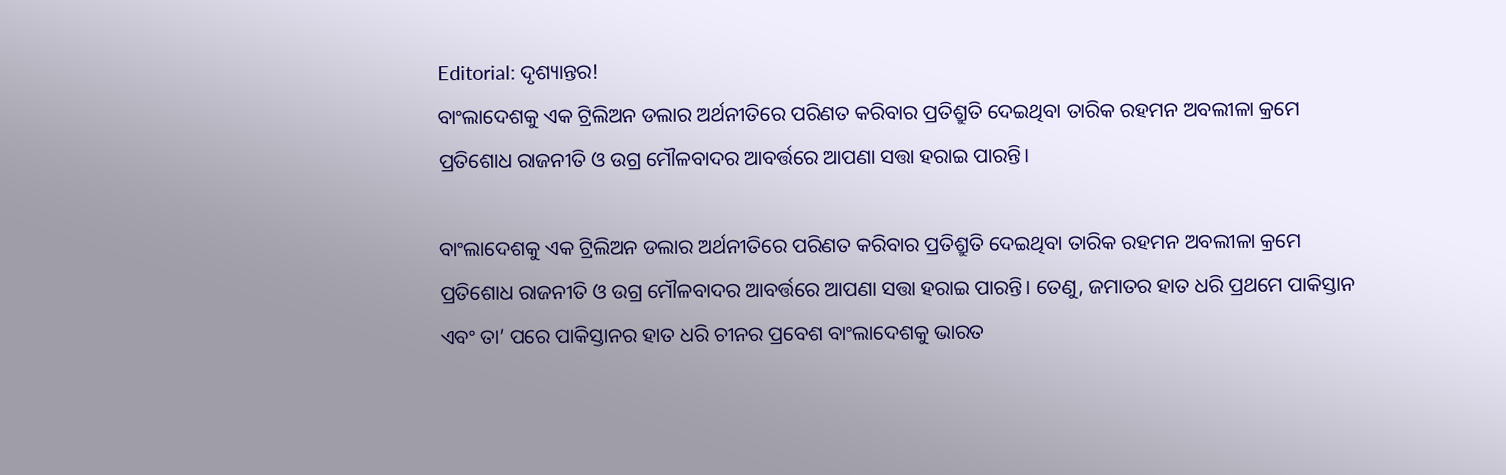Editorial: ଦୃଶ୍ୟାନ୍ତର!
ବାଂଲାଦେଶକୁ ଏକ ଟ୍ରିଲିଅନ ଡଲାର ଅର୍ଥନୀତିରେ ପରିଣତ କରିବାର ପ୍ରତିଶ୍ରୁତି ଦେଇଥିବା ତାରିକ ରହମନ ଅବଲୀଳା କ୍ରମେ ପ୍ରତିଶୋଧ ରାଜନୀତି ଓ ଉଗ୍ର ମୌଳବାଦର ଆବର୍ତ୍ତରେ ଆପଣା ସତ୍ତା ହରାଇ ପାରନ୍ତି।

ବାଂଲାଦେଶକୁ ଏକ ଟ୍ରିଲିଅନ ଡଲାର ଅର୍ଥନୀତିରେ ପରିଣତ କରିବାର ପ୍ରତିଶ୍ରୁତି ଦେଇଥିବା ତାରିକ ରହମନ ଅବଲୀଳା କ୍ରମେ ପ୍ରତିଶୋଧ ରାଜନୀତି ଓ ଉଗ୍ର ମୌଳବାଦର ଆବର୍ତ୍ତରେ ଆପଣା ସତ୍ତା ହରାଇ ପାରନ୍ତି। ତେଣୁ, ଜମାତର ହାତ ଧରି ପ୍ରଥମେ ପାକିସ୍ତାନ ଏବଂ ତା’ ପରେ ପାକିସ୍ତାନର ହାତ ଧରି ଚୀନର ପ୍ରବେଶ ବାଂଲାଦେଶକୁ ଭାରତ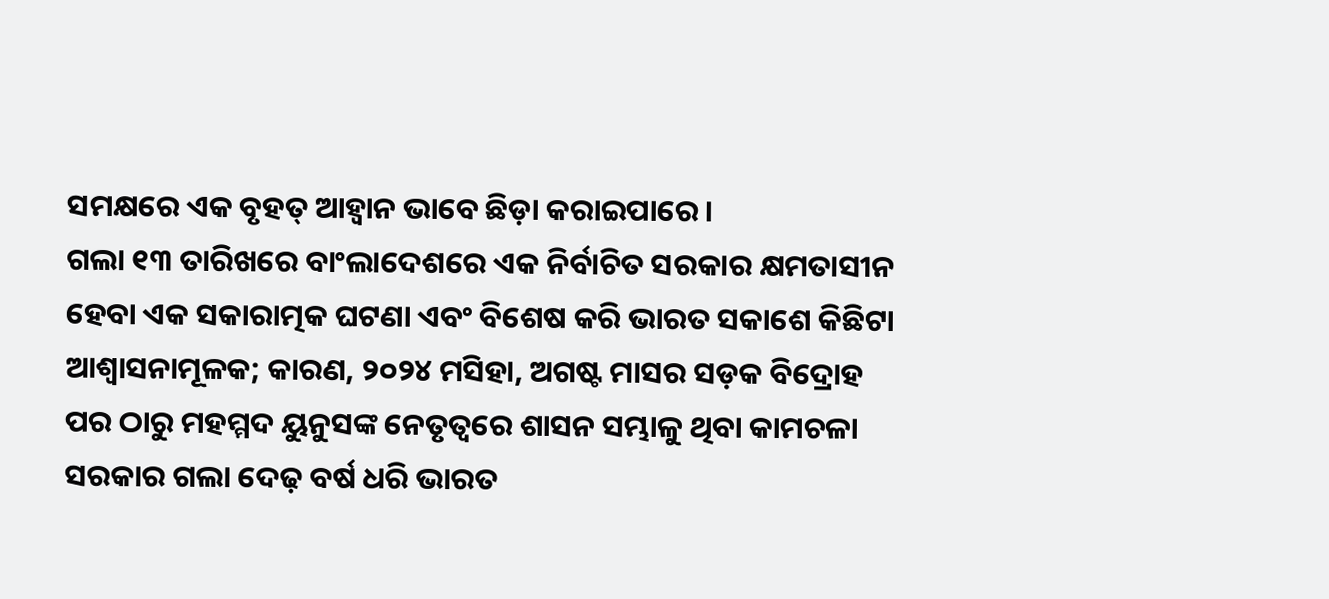ସମକ୍ଷରେ ଏକ ବୃହତ୍ ଆହ୍ବାନ ଭାବେ ଛିଡ଼ା କରାଇପାରେ।
ଗଲା ୧୩ ତାରିଖରେ ବାଂଲାଦେଶରେ ଏକ ନିର୍ବାଚିତ ସରକାର କ୍ଷମତାସୀନ ହେବା ଏକ ସକାରାତ୍ମକ ଘଟଣା ଏବଂ ବିଶେଷ କରି ଭାରତ ସକାଶେ କିଛିଟା ଆଶ୍ବାସନାମୂଳକ; କାରଣ, ୨୦୨୪ ମସିହା, ଅଗଷ୍ଟ ମାସର ସଡ଼କ ବିଦ୍ରୋହ ପର ଠାରୁ ମହମ୍ମଦ ୟୁନୁସଙ୍କ ନେତୃତ୍ବରେ ଶାସନ ସମ୍ଭାଳୁ ଥିବା କାମଚଳା ସରକାର ଗଲା ଦେଢ଼ ବର୍ଷ ଧରି ଭାରତ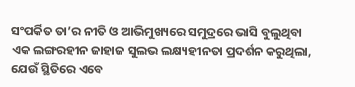ସଂପର୍କିତ ତା’ର ନୀତି ଓ ଆଭିମୁଖ୍ୟରେ ସମୁଦ୍ରରେ ଭାସି ବୁଲୁଥିବା ଏକ ଲଙ୍ଗରହୀନ ଜାହାଜ ସୁଲଭ ଲକ୍ଷ୍ୟହୀନତା ପ୍ରଦର୍ଶନ କରୁଥିଲା, ଯେଉଁ ସ୍ଥିତିରେ ଏବେ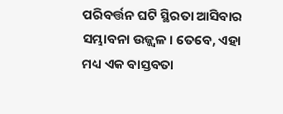ପରିବର୍ତ୍ତନ ଘଟି ସ୍ଥିରତା ଆସିବାର ସମ୍ଭାବନା ଉଜ୍ଜ୍ବଳ। ତେବେ, ଏହା ମଧ୍ୟ ଏକ ବାସ୍ତବତା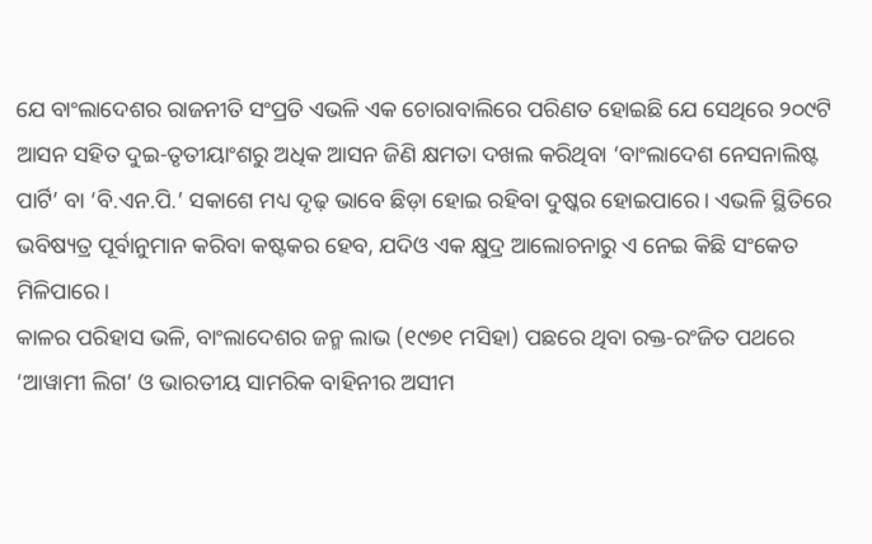ଯେ ବାଂଲାଦେଶର ରାଜନୀତି ସଂପ୍ରତି ଏଭଳି ଏକ ଚୋରାବାଲିରେ ପରିଣତ ହୋଇଛି ଯେ ସେଥିରେ ୨୦୯ଟି ଆସନ ସହିତ ଦୁଇ-ତୃତୀୟାଂଶରୁ ଅଧିକ ଆସନ ଜିଣି କ୍ଷମତା ଦଖଲ କରିଥିବା ‘ବାଂଲାଦେଶ ନେସନାଲିଷ୍ଟ ପାର୍ଟି’ ବା ‘ବି.ଏନ.ପି.’ ସକାଶେ ମଧ୍ୟ ଦୃଢ଼ ଭାବେ ଛିଡ଼ା ହୋଇ ରହିବା ଦୁଷ୍କର ହୋଇପାରେ। ଏଭଳି ସ୍ଥିତିରେ ଭବିଷ୍ୟତ୍ର ପୂର୍ବାନୁମାନ କରିବା କଷ୍ଟକର ହେବ, ଯଦିଓ ଏକ କ୍ଷୁଦ୍ର ଆଲୋଚନାରୁ ଏ ନେଇ କିଛି ସଂକେତ ମିଳିପାରେ।
କାଳର ପରିହାସ ଭଳି, ବାଂଲାଦେଶର ଜନ୍ମ ଲାଭ (୧୯୭୧ ମସିହା) ପଛରେ ଥିବା ରକ୍ତ-ରଂଜିତ ପଥରେ ‘ଆୱାମୀ ଲିଗ’ ଓ ଭାରତୀୟ ସାମରିକ ବାହିନୀର ଅସୀମ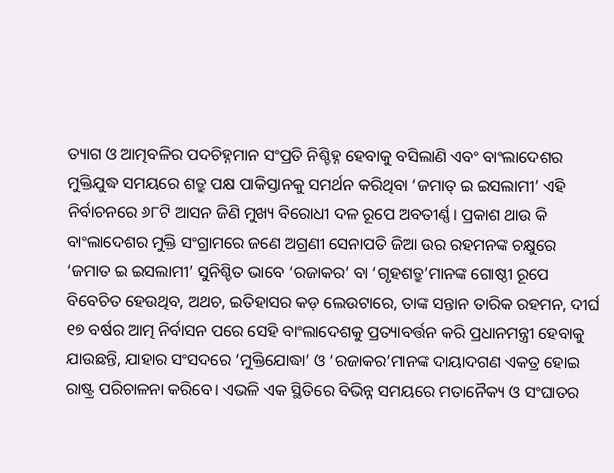ତ୍ୟାଗ ଓ ଆତ୍ମବଳିର ପଦଚିହ୍ନମାନ ସଂପ୍ରତି ନିଶ୍ଚିହ୍ନ ହେବାକୁ ବସିଲାଣି ଏବଂ ବାଂଲାଦେଶର ମୁକ୍ତିଯୁଦ୍ଧ ସମୟରେ ଶତ୍ରୁ ପକ୍ଷ ପାକିସ୍ତାନକୁ ସମର୍ଥନ କରିଥିବା ‘ଜମାତ୍ ଇ ଇସଲାମୀ’ ଏହି ନିର୍ବାଚନରେ ୬୮ଟି ଆସନ ଜିଣି ମୁଖ୍ୟ ବିରୋଧୀ ଦଳ ରୂପେ ଅବତୀର୍ଣ୍ଣ। ପ୍ରକାଶ ଥାଉ କି ବାଂଲାଦେଶର ମୁକ୍ତି ସଂଗ୍ରାମରେ ଜଣେ ଅଗ୍ରଣୀ ସେନାପତି ଜିଆ ଉର ରହମନଙ୍କ ଚକ୍ଷୁରେ ‘ଜମାତ ଇ ଇସଲାମୀ’ ସୁନିଶ୍ଚିତ ଭାବେ ‘ରଜାକର’ ବା ‘ଗୃହଶତ୍ରୁ’ମାନଙ୍କ ଗୋଷ୍ଠୀ ରୂପେ ବିବେଚିତ ହେଉଥିବ, ଅଥଚ, ଇତିହାସର କଡ଼ ଲେଉଟାରେ, ତାଙ୍କ ସନ୍ତାନ ତାରିକ ରହମନ, ଦୀର୍ଘ ୧୭ ବର୍ଷର ଆତ୍ମ ନିର୍ବାସନ ପରେ ସେହି ବାଂଲାଦେଶକୁ ପ୍ରତ୍ୟାବର୍ତ୍ତନ କରି ପ୍ରଧାନମନ୍ତ୍ରୀ ହେବାକୁ ଯାଉଛନ୍ତି, ଯାହାର ସଂସଦରେ ‘ମୁକ୍ତିଯୋଦ୍ଧା’ ଓ ‘ରଜାକର’ମାନଙ୍କ ଦାୟାଦଗଣ ଏକତ୍ର ହୋଇ ରାଷ୍ଟ୍ର ପରିଚାଳନା କରିବେ। ଏଭଳି ଏକ ସ୍ଥିତିରେ ବିଭିନ୍ନ ସମୟରେ ମତାନୈକ୍ୟ ଓ ସଂଘାତର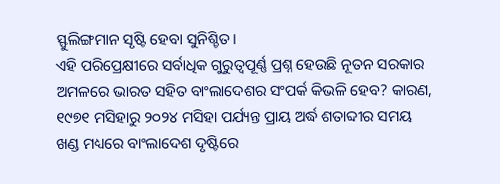ସ୍ଫୁଲିଙ୍ଗମାନ ସୃଷ୍ଟି ହେବା ସୁନିଶ୍ଚିତ।
ଏହି ପରିପ୍ରେକ୍ଷୀରେ ସର୍ବାଧିକ ଗୁରୁତ୍ବପୂର୍ଣ୍ଣ ପ୍ରଶ୍ନ ହେଉଛି ନୂତନ ସରକାର ଅମଳରେ ଭାରତ ସହିତ ବାଂଲାଦେଶର ସଂପର୍କ କିଭଳି ହେବ? କାରଣ, ୧୯୭୧ ମସିହାରୁ ୨୦୨୪ ମସିହା ପର୍ଯ୍ୟନ୍ତ ପ୍ରାୟ ଅର୍ଦ୍ଧ ଶତାବ୍ଦୀର ସମୟ ଖଣ୍ଡ ମଧ୍ୟରେ ବାଂଲାଦେଶ ଦୃଷ୍ଟିରେ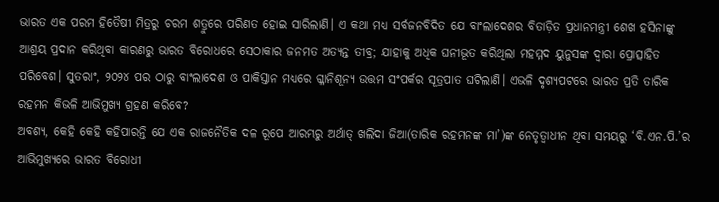ଭାରତ ଏକ ପରମ ହିତୈଷୀ ମିତ୍ରରୁ ଚରମ ଶତ୍ରୁରେ ପରିଣତ ହୋଇ ସାରିଲାଣି। ଏ କଥା ମଧ୍ୟ ସର୍ବଜନବିଦିତ ଯେ ବାଂଲାଦେଶର ବିତାଡ଼ିତ ପ୍ରଧାନମନ୍ତ୍ରୀ ଶେଖ ହସିନାଙ୍କୁ ଆଶ୍ରୟ ପ୍ରଦାନ କରିଥିବା କାରଣରୁ ଭାରତ ବିରୋଧରେ ସେଠାକାର ଜନମତ ଅତ୍ୟନ୍ତ ତୀବ୍ର; ଯାହାକୁ ଅଧିକ ଘନୀଭୂତ କରିଥିଲା ମହମ୍ମଦ ୟୁନୁସଙ୍କ ଦ୍ବାରା ପ୍ରୋତ୍ସାହିତ ପରିବେଶ। ସୁତରାଂ, ୨୦୨୪ ପର ଠାରୁ ବାଂଲାଦେଶ ଓ ପାକିସ୍ତାନ ମଧ୍ୟରେ ଗ୍ଳାନିଶୂନ୍ୟ ଉତ୍ତମ ସଂପର୍କର ସୂତ୍ରପାତ ଘଟିଲାଣି। ଏଭଳି ଦୃଶ୍ୟପଟରେ ଭାରତ ପ୍ରତି ତାରିକ ରହମନ କିଭଳି ଆଭିମୁଖ୍ୟ ଗ୍ରହଣ କରିବେ?
ଅବଶ୍ୟ, କେହି କେହି କହିପାରନ୍ତି ଯେ ଏକ ରାଜନୈତିକ ଦଳ ରୂପେ ଆରମ୍ଭରୁ ଅର୍ଥାତ୍ ଖଲିଦା ଜିଆ(ତାରିକ ରହମନଙ୍କ ମା’)ଙ୍କ ନେତୃତ୍ବାଧୀନ ଥିବା ସମୟରୁ ‘ବି.ଏନ.ପି.’ର ଆଭିମୁଖ୍ୟରେ ଭାରତ ବିରୋଧୀ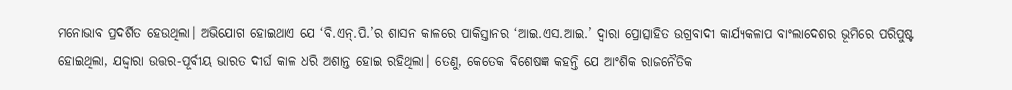ମନୋଭାବ ପ୍ରଦର୍ଶିତ ହେଉଥିଲା। ଅଭିଯୋଗ ହୋଇଥାଏ ଯେ ‘ବି.ଏନ୍.ପି.’ର ଶାସନ କାଳରେ ପାକିସ୍ତାନର ‘ଆଇ.ଏସ.ଆଇ.’ ଦ୍ବାରା ପ୍ରୋତ୍ସାହିତ ଉଗ୍ରବାଦୀ କାର୍ଯ୍ୟକଳାପ ବାଂଲାଦେଶର ଭୂମିରେ ପରିପୁଷ୍ଟ ହୋଇଥିଲା, ଯଦ୍ଦ୍ବାରା ଉତ୍ତର-ପୂର୍ବୀୟ ଭାରତ ଦୀର୍ଘ କାଳ ଧରି ଅଶାନ୍ତ ହୋଇ ରହିଥିଲା। ତେଣୁ, କେତେକ ବିଶେଷଜ୍ଞ କହନ୍ତି ଯେ ଆଂଶିକ ରାଜନୈତିକ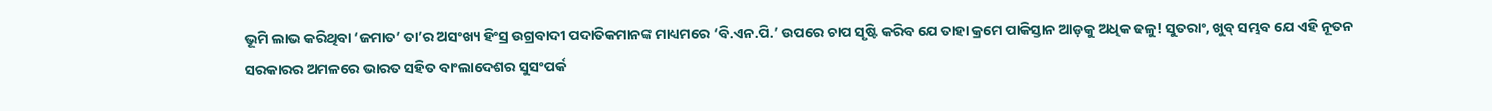ଭୂମି ଲାଭ କରିଥିବା ‘ଜମାତ’ ତା’ର ଅସଂଖ୍ୟ ହିଂସ୍ର ଉଗ୍ରବାଦୀ ପଦାତିକମାନଙ୍କ ମାଧ୍ୟମରେ ‘ବି.ଏନ.ପି.’ ଉପରେ ଚାପ ସୃଷ୍ଟି କରିବ ଯେ ତାହା କ୍ରମେ ପାକିସ୍ତାନ ଆଡ଼କୁ ଅଧିକ ଢଳୁ! ସୁତରାଂ, ଖୁବ୍ ସମ୍ଭବ ଯେ ଏହି ନୂତନ ସରକାରର ଅମଳରେ ଭାରତ ସହିତ ବାଂଲାଦେଶର ସୁସଂପର୍କ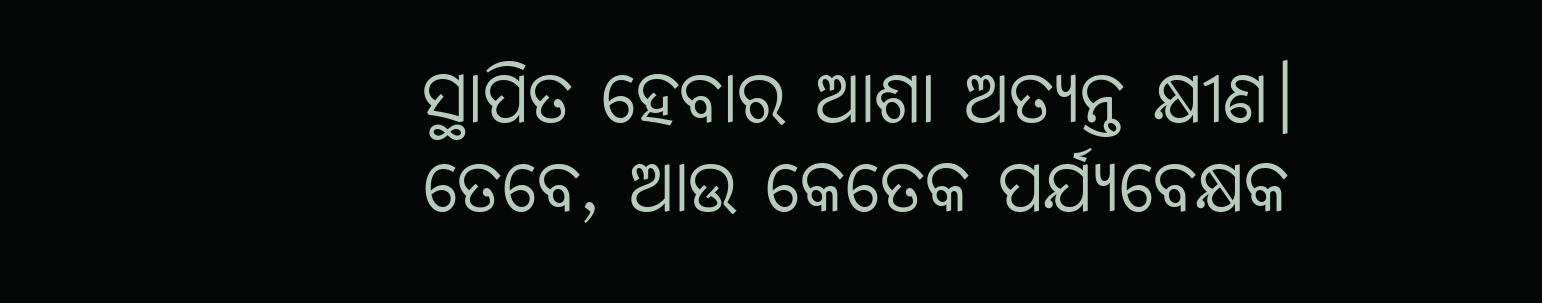ସ୍ଥାପିତ ହେବାର ଆଶା ଅତ୍ୟନ୍ତ କ୍ଷୀଣ।
ତେବେ, ଆଉ କେତେକ ପର୍ଯ୍ୟବେକ୍ଷକ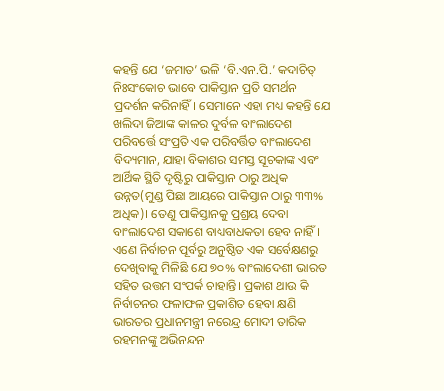କହନ୍ତି ଯେ ‘ଜମାତ’ ଭଳି ‘ବି.ଏନ.ପି.’ କଦାଚିତ୍ ନିଃସଂକୋଚ ଭାବେ ପାକିସ୍ତାନ ପ୍ରତି ସମର୍ଥନ ପ୍ରଦର୍ଶନ କରିନାହିଁ। ସେମାନେ ଏହା ମଧ୍ୟ କହନ୍ତି ଯେ ଖଲିଦା ଜିଆଙ୍କ କାଳର ଦୁର୍ବଳ ବାଂଲାଦେଶ ପରିବର୍ତ୍ତେ ସଂପ୍ରତି ଏକ ପରିବର୍ତ୍ତିତ ବାଂଲାଦେଶ ବିଦ୍ୟମାନ, ଯାହା ବିକାଶର ସମସ୍ତ ସୂଚକାଙ୍କ ଏବଂ ଆର୍ଥିକ ସ୍ଥିତି ଦୃଷ୍ଟିରୁ ପାକିସ୍ତାନ ଠାରୁ ଅଧିକ ଉନ୍ନତ(ମୁଣ୍ଡ ପିଛା ଆୟରେ ପାକିସ୍ତାନ ଠାରୁ ୩୩% ଅଧିକ)। ତେଣୁ ପାକିସ୍ତାନକୁ ପ୍ରଶ୍ରୟ ଦେବା ବାଂଲାଦେଶ ସକାଶେ ବାଧ୍ୟବାଧକତା ହେବ ନାହିଁ। ଏଣେ ନିର୍ବାଚନ ପୂର୍ବରୁ ଅନୁଷ୍ଠିତ ଏକ ସର୍ବେକ୍ଷଣରୁ ଦେଖିବାକୁ ମିଳିଛି ଯେ ୭୦% ବାଂଲାଦେଶୀ ଭାରତ ସହିତ ଉତ୍ତମ ସଂପର୍କ ଚାହାନ୍ତି। ପ୍ରକାଶ ଥାଉ କି ନିର୍ବାଚନର ଫଳାଫଳ ପ୍ରକାଶିତ ହେବା କ୍ଷଣି ଭାରତର ପ୍ରଧାନମନ୍ତ୍ରୀ ନରେନ୍ଦ୍ର ମୋଦୀ ତାରିକ ରହମନଙ୍କୁ ଅଭିନନ୍ଦନ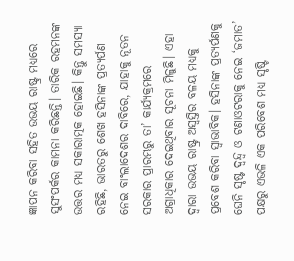ଜ୍ଞାପନ କରିବା ସହିତ ଉଭୟ ରାଷ୍ଟ୍ର ମଧ୍ୟରେ ସୁସଂପର୍କର କାମନା କରିଛନ୍ତି। ତାରିକ ରହମନଙ୍କ ଉତ୍ତର ମଧ୍ୟ ସକାରାତ୍ମକ ହୋଇଛି। କିନ୍ତୁ ସମସ୍ୟା ରହିଛି, ଭାରତରୁ ଶେଖ ହସିନାଙ୍କ ପ୍ରତ୍ୟର୍ପଣ ନେଇ ବାଂଲାଦେଶର ଦାବିରେ, ଯାହାକୁ ନୂତନ ସରକାର ପ୍ରାରମ୍ଭରୁ ତା’ କାର୍ଯ୍ୟକ୍ରମରେ ଅଗ୍ରାଧିକାର ଦେଇଥିବାର ସୂଚନା ମିଳୁଛି। ଏହା ଦ୍ବାରା ଉଭୟ ରାଷ୍ଟ୍ର ଅସ୍ବସ୍ତିର ବଳୟ ମଧ୍ୟକୁ ପ୍ରବେଶ କରିବା ସ୍ବାଭାବିକ। ହସିନାଙ୍କ ପ୍ରତ୍ୟର୍ପଣକୁ ଘେନି ସୃଷ୍ଟ ଦ୍ବନ୍ଦ୍ବ ଓ ଟଣାଓଟରାକୁ ନେଇ ‘ଜମାତ’ ପକ୍ଷରୁ ଏଭଳି ଏକ ପରିବେଶ ମଧ୍ୟ ସୃଷ୍ଟି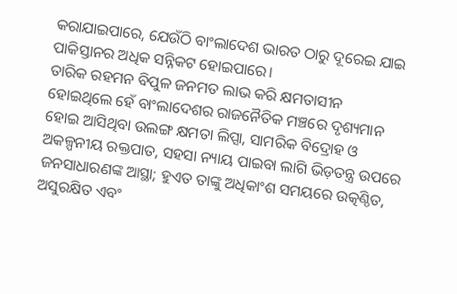କରାଯାଇପାରେ, ଯେଉଁଠି ବାଂଲାଦେଶ ଭାରତ ଠାରୁ ଦୂରେଇ ଯାଇ ପାକିସ୍ତାନର ଅଧିକ ସନ୍ନିକଟ ହୋଇପାରେ।
ତାରିକ ରହମନ ବିପୁଳ ଜନମତ ଲାଭ କରି କ୍ଷମତାସୀନ ହୋଇଥିଲେ ହେଁ ବାଂଲାଦେଶର ରାଜନୈତିକ ମଞ୍ଚରେ ଦୃଶ୍ୟମାନ ହୋଇ ଆସିଥିବା ଉଲଙ୍ଗ କ୍ଷମତା ଲିପ୍ସା, ସାମରିକ ବିଦ୍ରୋହ ଓ ଅକଳ୍ପନୀୟ ରକ୍ତପାତ, ସହସା ନ୍ୟାୟ ପାଇବା ଲାଗି ଭିଡ଼ତନ୍ତ୍ର ଉପରେ ଜନସାଧାରଣଙ୍କ ଆସ୍ଥା; ହୁଏତ ତାଙ୍କୁ ଅଧିକାଂଶ ସମୟରେ ଉତ୍କଣ୍ଠିତ, ଅସୁରକ୍ଷିତ ଏବଂ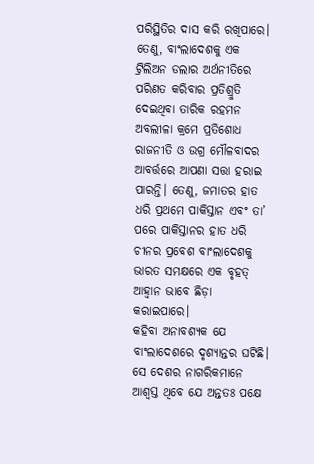ପରିସ୍ଥିତିର ଦାସ କରି ରଖିପାରେ। ତେଣୁ, ବାଂଲାଦେଶକୁ ଏକ ଟ୍ରିଲିଅନ ଡଲାର ଅର୍ଥନୀତିରେ ପରିଣତ କରିବାର ପ୍ରତିଶ୍ରୁତି ଦେଇଥିବା ତାରିକ ରହମନ ଅବଲୀଳା କ୍ରମେ ପ୍ରତିଶୋଧ ରାଜନୀତି ଓ ଉଗ୍ର ମୌଳବାଦର ଆବର୍ତ୍ତରେ ଆପଣା ସତ୍ତା ହରାଇ ପାରନ୍ତି। ତେଣୁ, ଜମାତର ହାତ ଧରି ପ୍ରଥମେ ପାକିସ୍ତାନ ଏବଂ ତା’ ପରେ ପାକିସ୍ତାନର ହାତ ଧରି ଚୀନର ପ୍ରବେଶ ବାଂଲାଦେଶକୁ ଭାରତ ସମକ୍ଷରେ ଏକ ବୃହତ୍ ଆହ୍ବାନ ଭାବେ ଛିଡ଼ା କରାଇପାରେ।
କହିବା ଅନାବଶ୍ୟକ ଯେ ବାଂଲାଦେଶରେ ଦୃଶ୍ୟାନ୍ତର ଘଟିଛି। ସେ ଦେଶର ନାଗରିକମାନେ ଆଶ୍ବସ୍ତ ଥିବେ ଯେ ଅନ୍ତତଃ ପକ୍ଷେ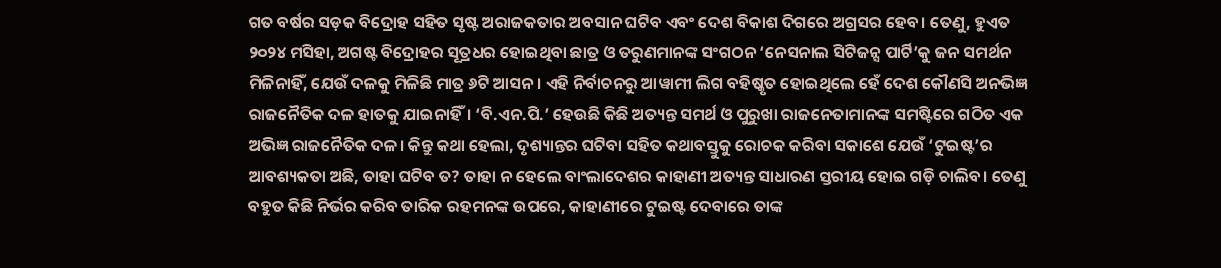ଗତ ବର୍ଷର ସଡ଼କ ବିଦ୍ରୋହ ସହିତ ସୃଷ୍ଟ ଅରାଜକତାର ଅବସାନ ଘଟିବ ଏବଂ ଦେଶ ବିକାଶ ଦିଗରେ ଅଗ୍ରସର ହେବ। ତେଣୁ, ହୁଏତ ୨୦୨୪ ମସିହା, ଅଗଷ୍ଟ ବିଦ୍ରୋହର ସୂତ୍ରଧର ହୋଇଥିବା ଛାତ୍ର ଓ ତରୁଣମାନଙ୍କ ସଂଗଠନ ‘ନେସନାଲ ସିଟିଜନ୍ସ ପାର୍ଟି’କୁ ଜନ ସମର୍ଥନ ମିଳିନାହିଁ, ଯେଉଁ ଦଳକୁ ମିଳିଛି ମାତ୍ର ୬ଟି ଆସନ। ଏହି ନିର୍ବାଚନରୁ ଆୱାମୀ ଲିଗ ବହିଷ୍କୃତ ହୋଇଥିଲେ ହେଁ ଦେଶ କୌଣସି ଅନଭିଜ୍ଞ ରାଜନୈତିକ ଦଳ ହାତକୁ ଯାଇନାହିଁ। ‘ବି.ଏନ.ପି.’ ହେଉଛି କିଛି ଅତ୍ୟନ୍ତ ସମର୍ଥ ଓ ପୁରୁଖା ରାଜନେତାମାନଙ୍କ ସମଷ୍ଟିରେ ଗଠିତ ଏକ ଅଭିଜ୍ଞ ରାଜନୈତିକ ଦଳ। କିନ୍ତୁ କଥା ହେଲା, ଦୃଶ୍ୟାନ୍ତର ଘଟିବା ସହିତ କଥାବସ୍ତୁକୁ ରୋଚକ କରିବା ସକାଶେ ଯେଉଁ ‘ଟୁଇଷ୍ଟ’ର ଆବଶ୍ୟକତା ଅଛି, ତାହା ଘଟିବ ତ? ତାହା ନ ହେଲେ ବାଂଲାଦେଶର କାହାଣୀ ଅତ୍ୟନ୍ତ ସାଧାରଣ ସ୍ତରୀୟ ହୋଇ ଗଡ଼ି ଚାଲିବ। ତେଣୁ ବହୁତ କିଛି ନିର୍ଭର କରିବ ତାରିକ ରହମନଙ୍କ ଉପରେ, କାହାଣୀରେ ଟୁଇଷ୍ଟ ଦେବାରେ ତାଙ୍କ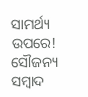ସାମର୍ଥ୍ୟ ଉପରେ!
ସୌଜନ୍ୟ ସମ୍ବାଦ